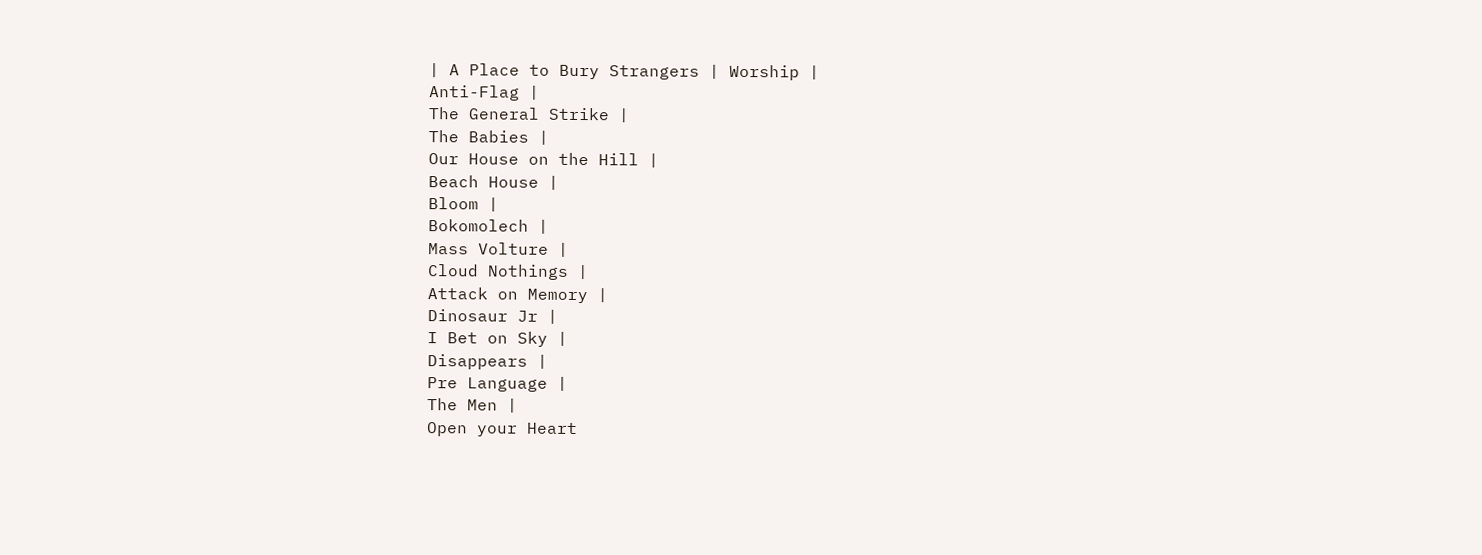| A Place to Bury Strangers | Worship |
Anti-Flag |
The General Strike |
The Babies |
Our House on the Hill |
Beach House |
Bloom |
Bokomolech |
Mass Volture |
Cloud Nothings |
Attack on Memory |
Dinosaur Jr |
I Bet on Sky |
Disappears |
Pre Language |
The Men |
Open your Heart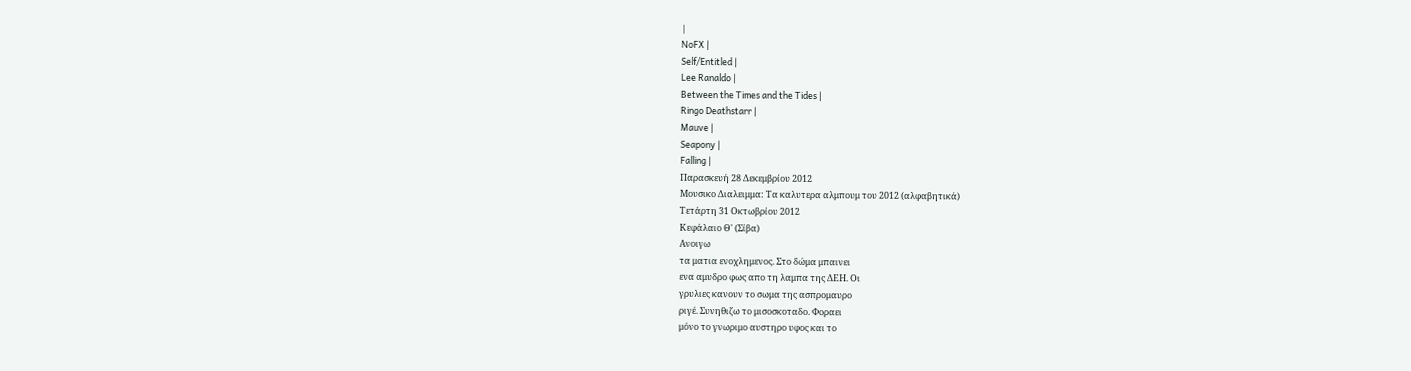|
NoFX |
Self/Entitled |
Lee Ranaldo |
Between the Times and the Tides |
Ringo Deathstarr |
Mauve |
Seapony |
Falling |
Παρασκευή 28 Δεκεμβρίου 2012
Μουσικο Διαλειμμα: Τα καλυτερα αλμπουμ του 2012 (αλφαβητικά)
Τετάρτη 31 Οκτωβρίου 2012
Κεφάλαιο Θ' (Σίβα)
Ανοιγω
τα ματια ενοχλημενος. Στο δώμα μπαινει
ενα αμυδρο φως απο τη λαμπα της ΔΕΗ. Οι
γρυλιες κανουν το σωμα της ασπρομαυρο
ριγέ. Συνηθιζω το μισοσκοταδο. Φοραει
μόνο το γνωριμο αυστηρο υφος και το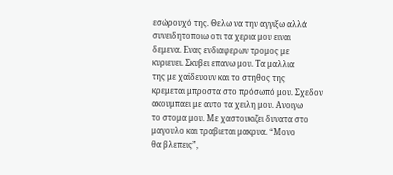εσώρουχό της. Θελω να την αγγιξω αλλά
συνειδητοποιω οτι τα χερια μου ειναι
δεμενα. Ενας ενδιαφερων τρομος με
κυριευει. Σκυβει επανω μου. Τα μαλλια
της με χαϊδευουν και το στηθος της
κρεμεται μπροστα στο πρόσωπό μου. Σχεδον
ακουμπαει με αυτο τα χειλη μου. Ανοιγω
το στομα μου. Με χαστουκιζει δυνατα στο
μαγουλο και τραβιεται μακρυα. “Μονο
θα βλεπεις”,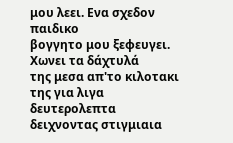μου λεει. Ενα σχεδον παιδικο
βογγητο μου ξεφευγει. Χωνει τα δάχτυλά
της μεσα απ'το κιλοτακι της για λιγα
δευτερολεπτα δειχνοντας στιγμιαια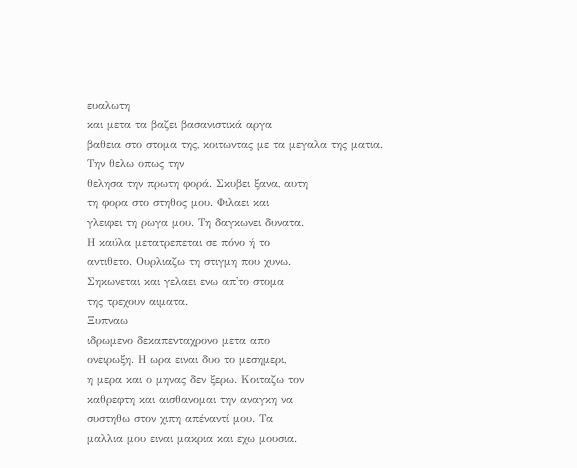ευαλωτη
και μετα τα βαζει βασανιστικά αργα
βαθεια στο στομα της, κοιτωντας με τα μεγαλα της ματια. Την θελω οπως την
θελησα την πρωτη φορά. Σκυβει ξανα, αυτη
τη φορα στο στηθος μου. Φιλαει και
γλειφει τη ρωγα μου. Τη δαγκωνει δυνατα.
Η καύλα μετατρεπεται σε πόνο ή το
αντιθετο. Ουρλιαζω τη στιγμη που χυνω.
Σηκωνεται και γελαει ενω απ'το στομα
της τρεχουν αιματα.
Ξυπναω
ιδρωμενο δεκαπενταχρονο μετα απο
ονειρωξη. Η ωρα ειναι δυο το μεσημερι,
η μερα και ο μηνας δεν ξερω. Κοιταζω τον
καθρεφτη και αισθανομαι την αναγκη να
συστηθω στον χιπη απέναντί μου. Τα
μαλλια μου ειναι μακρια και εχω μουσια.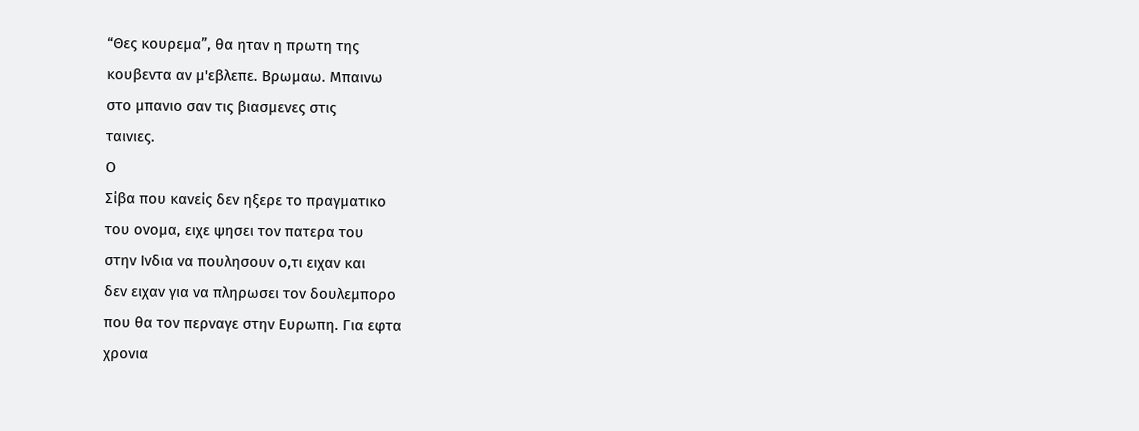“Θες κουρεμα”, θα ηταν η πρωτη της
κουβεντα αν μ'εβλεπε. Βρωμαω. Μπαινω
στο μπανιο σαν τις βιασμενες στις
ταινιες.
Ο
Σίβα που κανείς δεν ηξερε το πραγματικο
του ονομα, ειχε ψησει τον πατερα του
στην Ινδια να πουλησουν ο,τι ειχαν και
δεν ειχαν για να πληρωσει τον δουλεμπορο
που θα τον περναγε στην Ευρωπη. Για εφτα
χρονια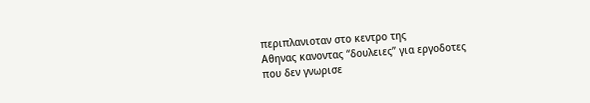περιπλανιοταν στο κεντρο της
Αθηνας κανοντας “δουλειες” για εργοδοτες
που δεν γνωρισε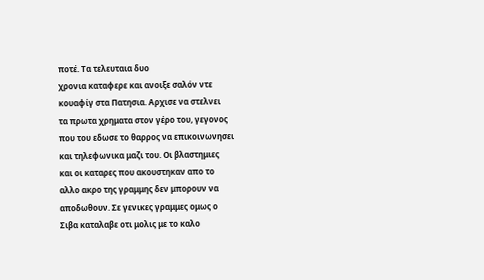ποτέ. Τα τελευταια δυο
χρονια καταφερε και ανοιξε σαλόν ντε
κουαφίγ στα Πατησια. Αρχισε να στελνει
τα πρωτα χρηματα στον γέρο του, γεγονος
που του εδωσε το θαρρος να επικοινωνησει
και τηλεφωνικα μαζι του. Οι βλαστημιες
και οι καταρες που ακουστηκαν απο το
αλλο ακρο της γραμμης δεν μπορουν να
αποδωθουν. Σε γενικες γραμμες ομως ο
Σιβα καταλαβε οτι μολις με το καλο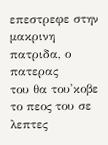επεστρεφε στην μακρινη πατριδα, ο πατερας
του θα του'κοβε το πεος του σε λεπτες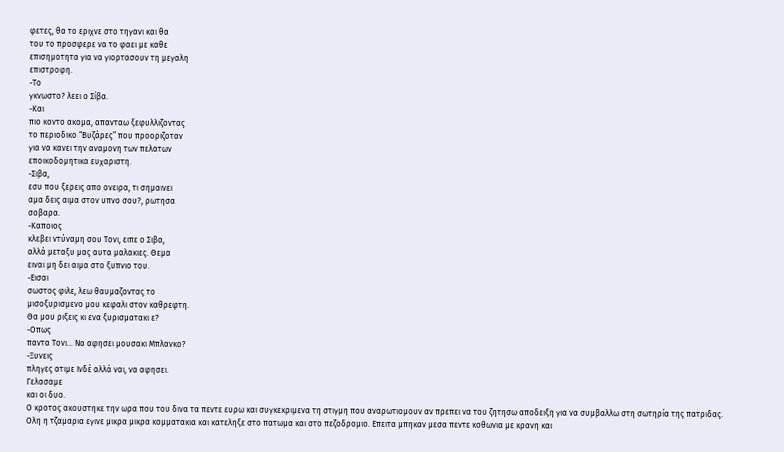φετες, θα το εριχνε στο τηγανι και θα
του το προσφερε να το φαει με καθε
επισημοτητα για να γιορτασουν τη μεγαλη
επιστροφη.
-Το
γκνωστο? λεει ο Σίβα.
-Και
πιο κοντο ακομα, απανταω ξεφυλλιζοντας
το περιοδικο “Βυζάρες” που προοριζοταν
για να κανει την αναμονη των πελατων
εποικοδομητικα ευχαριστη.
-Σιβα,
εσυ που ξερεις απο ονειρα, τι σημαινει
αμα δεις αιμα στον υπνο σου?, ρωτησα
σοβαρα.
-Καποιος
κλεβει ντύναμη σου Τονι, ειπε ο Σιβα,
αλλά μεταξυ μας αυτα μαλακιες. Θεμα
ειναι μη δει αιμα στο ξυπνιο του.
-Εισαι
σωστος φιλε, λεω θαυμαζοντας το
μισοξυρισμενο μου κεφαλι στον καθρεφτη.
Θα μου ριξεις κι ενα ξυρισματακι ε?
-Οπως
παντα Τονι... Να αφησει μουσακι Μπλανκο?
-Ξυνεις
πληγες ατιμε Ινδέ αλλά ναι, να αφησει.
Γελασαμε
και οι δυο.
Ο κροτος ακουστηκε την ωρα που του δινα τα πεντε ευρω και συγκεκριμενα τη στιγμη που αναρωτιομουν αν πρεπει να του ζητησω αποδειξη για να συμβαλλω στη σωτηρία της πατριδας. Ολη η τζαμαρια εγινε μικρα μικρα κομματακια και κατεληξε στο πατωμα και στο πεζοδρομιο. Επειτα μπηκαν μεσα πεντε κοθωνια με κρανη και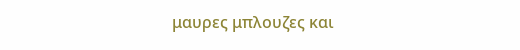μαυρες μπλουζες και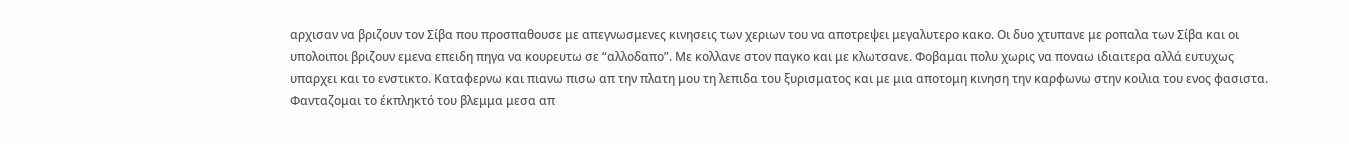αρχισαν να βριζουν τον Σίβα που προσπαθουσε με απεγνωσμενες κινησεις των χεριων του να αποτρεψει μεγαλυτερο κακο. Οι δυο χτυπανε με ροπαλα των Σίβα και οι υπολοιποι βριζουν εμενα επειδη πηγα να κουρευτω σε “αλλοδαπο”. Με κολλανε στον παγκο και με κλωτσανε. Φοβαμαι πολυ χωρις να ποναω ιδιαιτερα αλλά ευτυχως υπαρχει και το ενστικτο. Καταφερνω και πιανω πισω απ την πλατη μου τη λεπιδα του ξυρισματος και με μια αποτομη κινηση την καρφωνω στην κοιλια του ενος φασιστα. Φανταζομαι το έκπληκτό του βλεμμα μεσα απ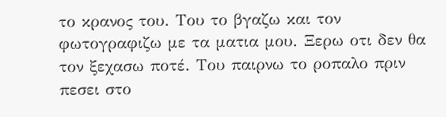το κρανος του. Του το βγαζω και τον φωτογραφιζω με τα ματια μου. Ξερω οτι δεν θα τον ξεχασω ποτέ. Του παιρνω το ροπαλο πριν πεσει στο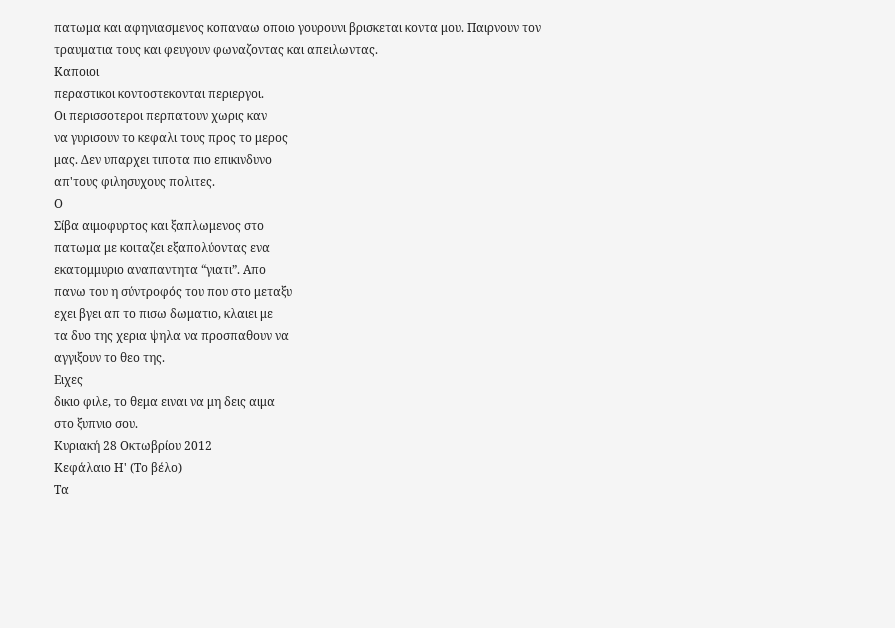πατωμα και αφηνιασμενος κοπαναω οποιο γουρουνι βρισκεται κοντα μου. Παιρνουν τον τραυματια τους και φευγουν φωναζοντας και απειλωντας.
Καποιοι
περαστικοι κοντοστεκονται περιεργοι.
Οι περισσοτεροι περπατουν χωρις καν
να γυρισουν το κεφαλι τους προς το μερος
μας. Δεν υπαρχει τιποτα πιο επικινδυνο
απ'τους φιλησυχους πολιτες.
Ο
Σίβα αιμοφυρτος και ξαπλωμενος στο
πατωμα με κοιταζει εξαπολύοντας ενα
εκατομμυριο αναπαντητα “γιατι”. Απο
πανω του η σύντροφός του που στο μεταξυ
εχει βγει απ το πισω δωματιο, κλαιει με
τα δυο της χερια ψηλα να προσπαθουν να
αγγιξουν το θεο της.
Ειχες
δικιο φιλε, το θεμα ειναι να μη δεις αιμα
στο ξυπνιο σου.
Κυριακή 28 Οκτωβρίου 2012
Κεφάλαιο Η' (Το βέλο)
Τα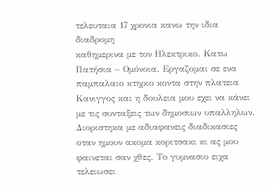τελευταια 17 χρονια κανω την ιδια διαδρομη
καθημερινα με τον Ηλεκτρικο. Κατω
Πατήσια – Ομόνοια. Εργαζομαι σε ενα
παμπαλαιο κτηριο κοντα στην πλατεια
Κανιγγος και η δουλεια μου εχει να κάνει
με τις συνταξεις των δημοσιων υπαλληλων.
Διοριστηκα με αδιαφανεις διαδικασιες
οταν ημουν ακομα κοριτσακι κι ας μου
φαινεται σαν χθες. Το γυμνασιο ειχα
τελειωσει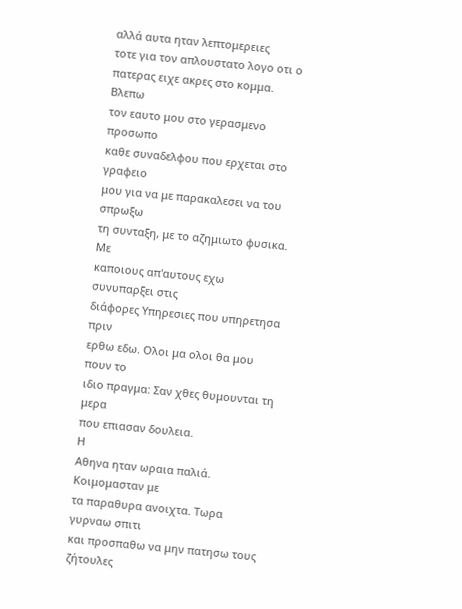αλλά αυτα ηταν λεπτομερειες
τοτε για τον απλουστατο λογο οτι ο
πατερας ειχε ακρες στο κομμα.
Βλεπω
τον εαυτο μου στο γερασμενο προσωπο
καθε συναδελφου που ερχεται στο γραφειο
μου για να με παρακαλεσει να του σπρωξω
τη συνταξη, με το αζημιωτο φυσικα. Με
καποιους απ'αυτους εχω συνυπαρξει στις
διάφορες Υπηρεσιες που υπηρετησα πριν
ερθω εδω. Ολοι μα ολοι θα μου πουν το
ιδιο πραγμα: Σαν χθες θυμουνται τη μερα
που επιασαν δουλεια.
Η
Αθηνα ηταν ωραια παλιά. Κοιμομασταν με
τα παραθυρα ανοιχτα. Τωρα γυρναω σπιτι
και προσπαθω να μην πατησω τους ζήτουλες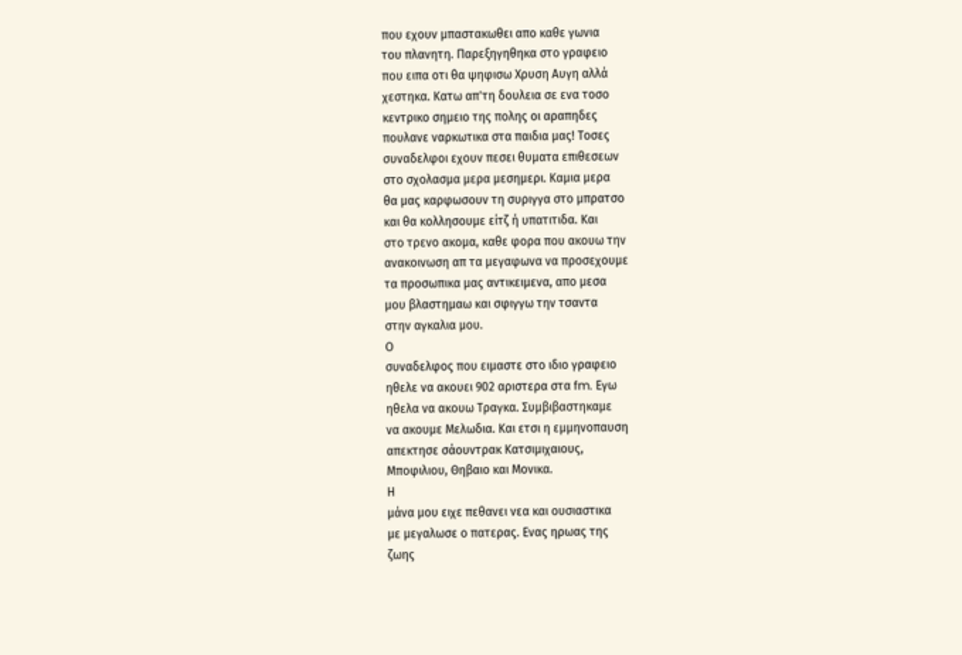που εχουν μπαστακωθει απο καθε γωνια
του πλανητη. Παρεξηγηθηκα στο γραφειο
που ειπα οτι θα ψηφισω Χρυση Αυγη αλλά
χεστηκα. Κατω απ'τη δουλεια σε ενα τοσο
κεντρικο σημειο της πολης οι αραπηδες
πουλανε ναρκωτικα στα παιδια μας! Τοσες
συναδελφοι εχουν πεσει θυματα επιθεσεων
στο σχολασμα μερα μεσημερι. Καμια μερα
θα μας καρφωσουν τη συριγγα στο μπρατσο
και θα κολλησουμε είτζ ή υπατιτιδα. Και
στο τρενο ακομα, καθε φορα που ακουω την
ανακοινωση απ τα μεγαφωνα να προσεχουμε
τα προσωπικα μας αντικειμενα, απο μεσα
μου βλαστημαω και σφιγγω την τσαντα
στην αγκαλια μου.
Ο
συναδελφος που ειμαστε στο ιδιο γραφειο
ηθελε να ακουει 902 αριστερα στα fm. Εγω
ηθελα να ακουω Τραγκα. Συμβιβαστηκαμε
να ακουμε Μελωδια. Και ετσι η εμμηνοπαυση
απεκτησε σάουντρακ Κατσιμιχαιους,
Μποφιλιου, Θηβαιο και Μονικα.
Η
μάνα μου ειχε πεθανει νεα και ουσιαστικα
με μεγαλωσε ο πατερας. Ενας ηρωας της
ζωης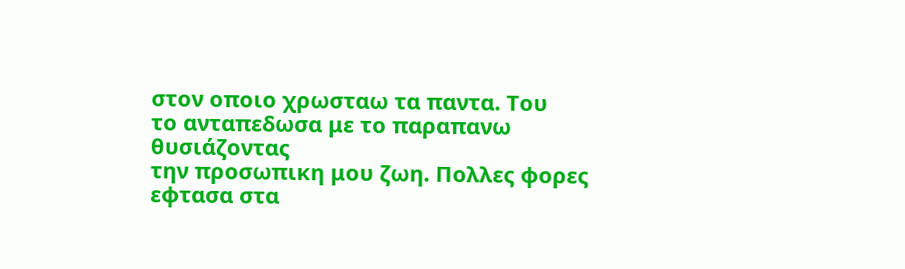στον οποιο χρωσταω τα παντα. Του
το ανταπεδωσα με το παραπανω θυσιάζοντας
την προσωπικη μου ζωη. Πολλες φορες
εφτασα στα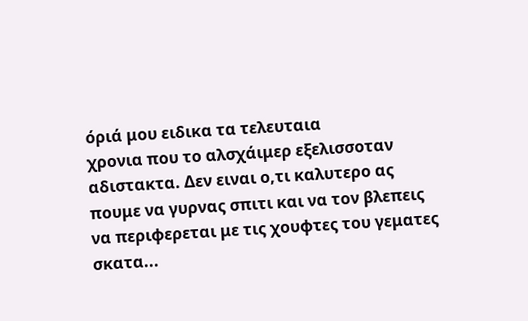όριά μου ειδικα τα τελευταια
χρονια που το αλσχάιμερ εξελισσοταν
αδιστακτα. Δεν ειναι ο,τι καλυτερο ας
πουμε να γυρνας σπιτι και να τον βλεπεις
να περιφερεται με τις χουφτες του γεματες
σκατα...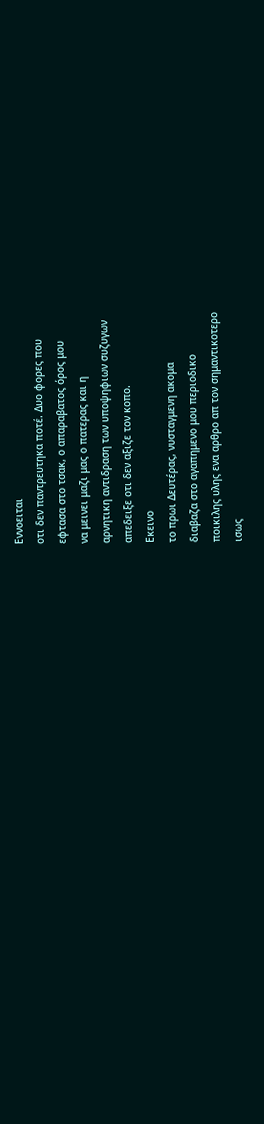Εννοειται
οτι δεν παντρευτηκα ποτέ. Δυο φορες που
εφτασα στο τσακ, ο απαραβατος όρος μου
να μεινει μαζι μας ο πατερας και η
αρνητικη αντιδραση των υποψηφιων συζυγων
απεδειξε οτι δεν αξιζε τον κοπο.
Εκεινο
το πρωι Δευτέρας, νυσταγμενη ακομα
διαβαζα στο αγαπημενο μου περιοδικο
ποικιλης υλης ενα αρθρο απ τον σημαντικοτερο
ισως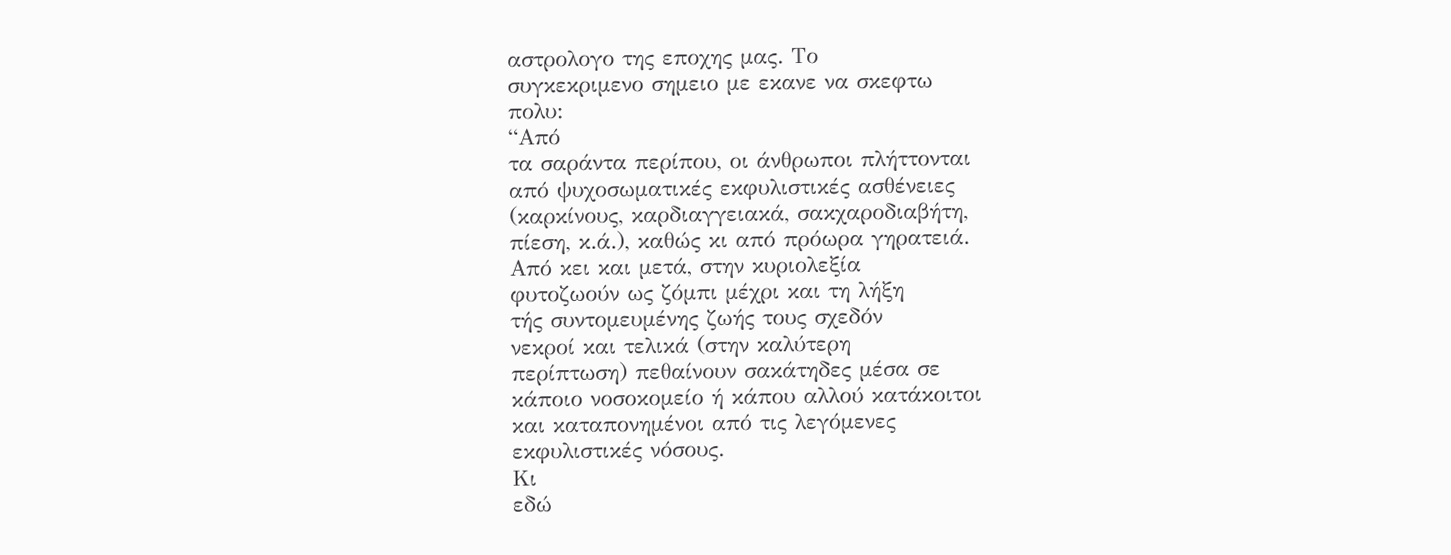αστρολογο της εποχης μας. Το
συγκεκριμενο σημειο με εκανε να σκεφτω
πολυ:
“Από
τα σαράντα περίπου, οι άνθρωποι πλήττονται
από ψυχοσωματικές εκφυλιστικές ασθένειες
(καρκίνους, καρδιαγγειακά, σακχαροδιαβήτη,
πίεση, κ.ά.), καθώς κι από πρόωρα γηρατειά.
Από κει και μετά, στην κυριολεξία
φυτοζωούν ως ζόμπι μέχρι και τη λήξη
τής συντομευμένης ζωής τους σχεδόν
νεκροί και τελικά (στην καλύτερη
περίπτωση) πεθαίνουν σακάτηδες μέσα σε
κάποιο νοσοκομείο ή κάπου αλλού κατάκοιτοι
και καταπονημένοι από τις λεγόμενες
εκφυλιστικές νόσους.
Κι
εδώ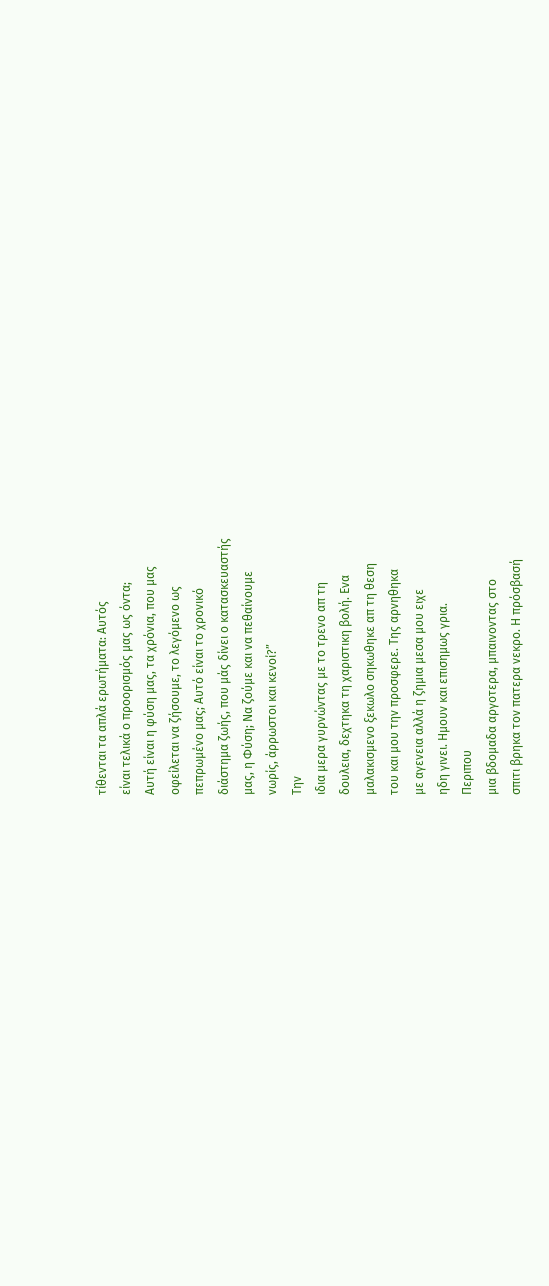τίθενται τα απλά ερωτήματα: Αυτός
είναι τελικά ο προορισμός μας ως όντα;
Αυτή είναι η φύση μας, τα χρόνια, που μας
οφείλεται να ζήσουμε, το λεγόμενο ως
πεπρωμένο μας; Αυτό είναι το χρονικό
διάστημα ζωής, που μάς δίνει ο κατασκευαστής
μας, η Φύση; Να ζούμε και να πεθαίνουμε
νωρίς, άρρωστοι και κενοί?”
Την
ιδια μερα γυρνώντας με το τρενο απ τη
δουλεια, δεχτηκα τη χαριστικη βολή. Ενα
μαλακισμενο ξεκωλο σηκωθηκε απ τη θεση
του και μου την προσφερε. Της αρνηθηκα
με αγενεια αλλά η ζημια μεσα μου ειχε
ηδη γινει. Ημουν και επισημως γρια.
Περιπου
μια βδομαδα αργοτερα, μπαινοντας στο
σπιτι βρηκα τον πατερα νεκρο. Η πρόσβασή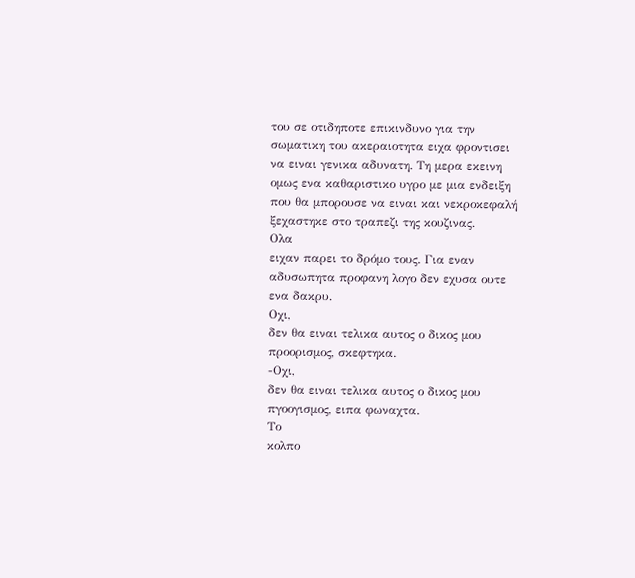του σε οτιδηποτε επικινδυνο για την
σωματικη του ακεραιοτητα ειχα φροντισει
να ειναι γενικα αδυνατη. Τη μερα εκεινη
ομως ενα καθαριστικο υγρο με μια ενδειξη
που θα μπορουσε να ειναι και νεκροκεφαλή
ξεχαστηκε στο τραπεζι της κουζινας.
Ολα
ειχαν παρει το δρόμο τους. Για εναν
αδυσωπητα προφανη λογο δεν εχυσα ουτε
ενα δακρυ.
Οχι,
δεν θα ειναι τελικα αυτος ο δικος μου
προορισμος, σκεφτηκα.
-Οχι,
δεν θα ειναι τελικα αυτος ο δικος μου
πγοογισμος, ειπα φωναχτα.
Το
κολπο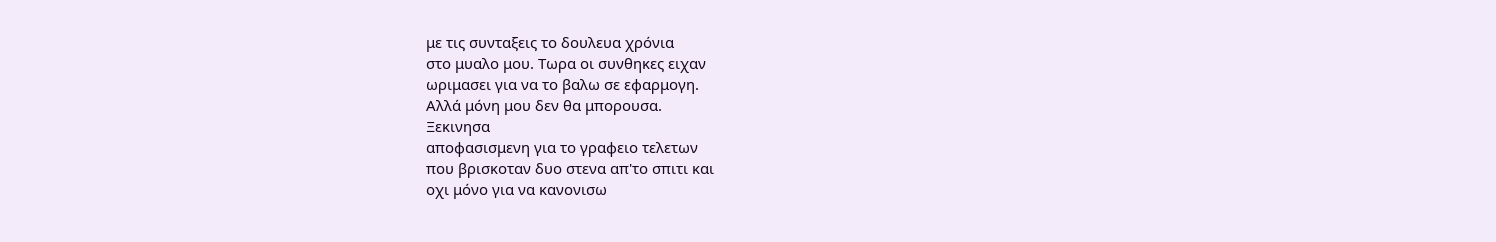με τις συνταξεις το δουλευα χρόνια
στο μυαλο μου. Τωρα οι συνθηκες ειχαν
ωριμασει για να το βαλω σε εφαρμογη.
Αλλά μόνη μου δεν θα μπορουσα.
Ξεκινησα
αποφασισμενη για το γραφειο τελετων
που βρισκοταν δυο στενα απ'το σπιτι και
οχι μόνο για να κανονισω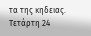τα της κηδειας.
Τετάρτη 24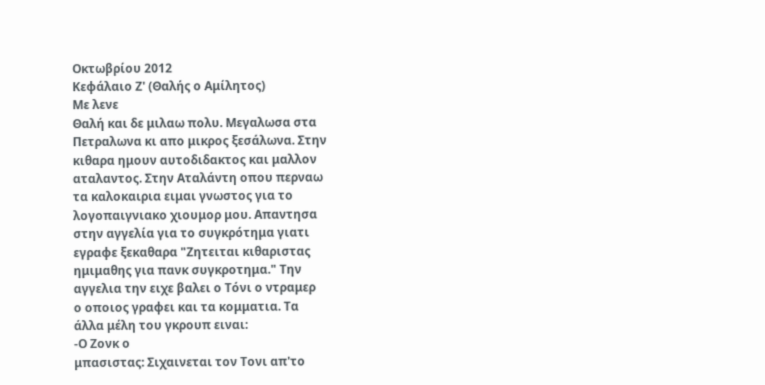Οκτωβρίου 2012
Κεφάλαιο Ζ' (Θαλής ο Αμίλητος)
Με λενε
Θαλή και δε μιλαω πολυ. Μεγαλωσα στα
Πετραλωνα κι απο μικρος ξεσάλωνα. Στην
κιθαρα ημουν αυτοδιδακτος και μαλλον
αταλαντος. Στην Αταλάντη οπου περναω
τα καλοκαιρια ειμαι γνωστος για το
λογοπαιγνιακο χιουμορ μου. Απαντησα
στην αγγελία για το συγκρότημα γιατι
εγραφε ξεκαθαρα "Ζητειται κιθαριστας
ημιμαθης για πανκ συγκροτημα." Την
αγγελια την ειχε βαλει ο Τόνι ο ντραμερ
ο οποιος γραφει και τα κομματια. Τα
άλλα μέλη του γκρουπ ειναι:
-Ο Ζονκ ο
μπασιστας: Σιχαινεται τον Τονι απ'το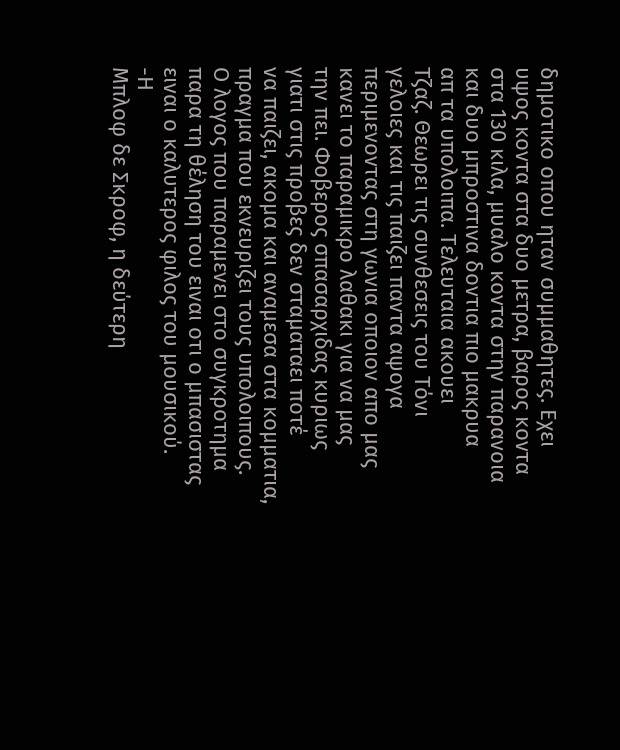δημοτικο οπου ηταν συμμαθητες. Εχει
υψος κοντα στα δυο μετρα, βαρος κοντα
στα 130 κιλα, μυαλο κοντα στην παρανοια
και δυο μπροστινα δοντια πιο μακρυα
απ τα υπολοιπα. Τελευταια ακουει
Τζαζ. Θεωρει τις συνθεσεις του Τόνι
γελοιες και τις παιζει παντα αψογα
περιμενοντας στη γωνια οποιον απο μας
κανει το παραμικρο λαθακι για να μας
την πει. Φοβερος σπασαρχιδας κυριως
γιατι στις προβες δεν σταματαει ποτέ
να παιζει, ακομα και αναμεσα στα κομματια,
πραγμα που εκνευριζει τους υπολοιπους.
Ο λογος που παραμενει στο συγκροτημα
παρα τη θέληση του ειναι οτι ο μπασιστας
ειναι ο καλυτερος φιλος του μουσικού.
-Η
Μπλοφ δε Σκροφ, η δεύτερη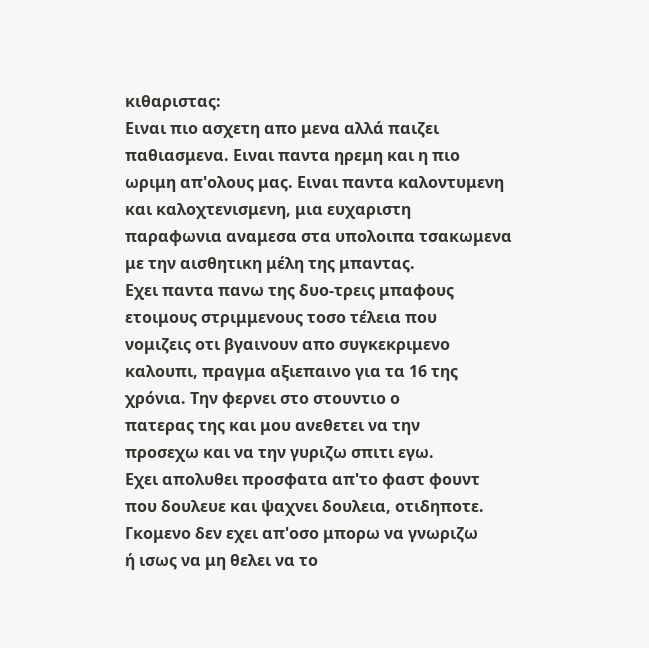κιθαριστας:
Ειναι πιο ασχετη απο μενα αλλά παιζει
παθιασμενα. Ειναι παντα ηρεμη και η πιο
ωριμη απ'ολους μας. Ειναι παντα καλοντυμενη
και καλοχτενισμενη, μια ευχαριστη
παραφωνια αναμεσα στα υπολοιπα τσακωμενα
με την αισθητικη μέλη της μπαντας.
Εχει παντα πανω της δυο-τρεις μπαφους
ετοιμους στριμμενους τοσο τέλεια που
νομιζεις οτι βγαινουν απο συγκεκριμενο
καλουπι, πραγμα αξιεπαινο για τα 16 της
χρόνια. Την φερνει στο στουντιο ο
πατερας της και μου ανεθετει να την
προσεχω και να την γυριζω σπιτι εγω.
Εχει απολυθει προσφατα απ'το φαστ φουντ
που δουλευε και ψαχνει δουλεια, οτιδηποτε.
Γκομενο δεν εχει απ'οσο μπορω να γνωριζω
ή ισως να μη θελει να το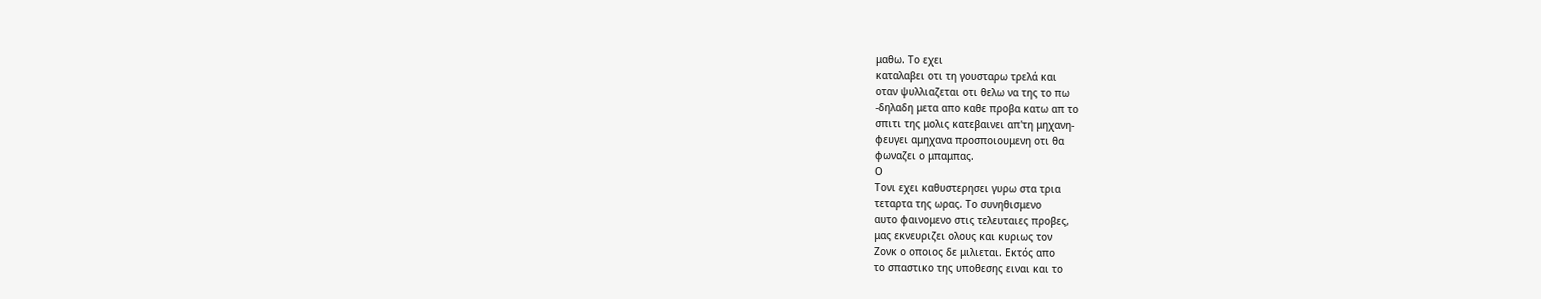μαθω. Το εχει
καταλαβει οτι τη γουσταρω τρελά και
οταν ψυλλιαζεται οτι θελω να της το πω
-δηλαδη μετα απο καθε προβα κατω απ το
σπιτι της μολις κατεβαινει απ'τη μηχανη-
φευγει αμηχανα προσποιουμενη οτι θα
φωναζει ο μπαμπας.
Ο
Τονι εχει καθυστερησει γυρω στα τρια
τεταρτα της ωρας. Το συνηθισμενο
αυτο φαινομενο στις τελευταιες προβες,
μας εκνευριζει ολους και κυριως τον
Ζονκ ο οποιος δε μιλιεται. Εκτός απο
το σπαστικο της υποθεσης ειναι και το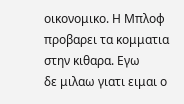οικονομικο. Η Μπλοφ
προβαρει τα κομματια στην κιθαρα. Εγω
δε μιλαω γιατι ειμαι ο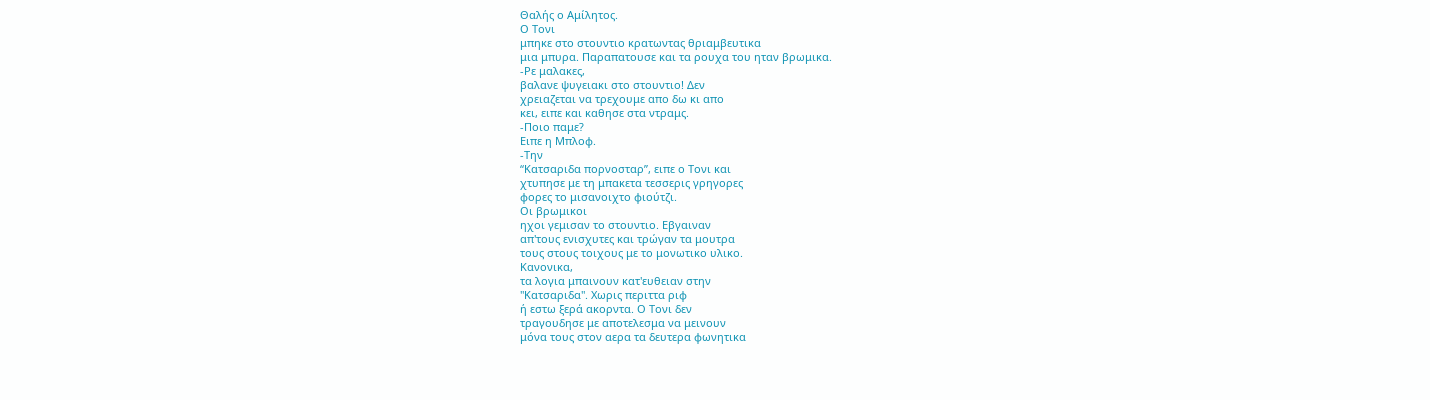Θαλής ο Αμίλητος.
Ο Τονι
μπηκε στο στουντιο κρατωντας θριαμβευτικα
μια μπυρα. Παραπατουσε και τα ρουχα του ηταν βρωμικα.
-Ρε μαλακες,
βαλανε ψυγειακι στο στουντιο! Δεν
χρειαζεται να τρεχουμε απο δω κι απο
κει, ειπε και καθησε στα ντραμς.
-Ποιο παμε?
Ειπε η Μπλοφ.
-Την
“Κατσαριδα πορνοσταρ”, ειπε ο Τονι και
χτυπησε με τη μπακετα τεσσερις γρηγορες
φορες το μισανοιχτο φιούτζι.
Οι βρωμικοι
ηχοι γεμισαν το στουντιο. Εβγαιναν
απ'τους ενισχυτες και τρώγαν τα μουτρα
τους στους τοιχους με το μονωτικο υλικο.
Κανονικα,
τα λογια μπαινουν κατ'ευθειαν στην
"Κατσαριδα". Χωρις περιττα ριφ
ή εστω ξερά ακορντα. Ο Τονι δεν
τραγουδησε με αποτελεσμα να μεινουν
μόνα τους στον αερα τα δευτερα φωνητικα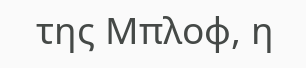της Μπλοφ, η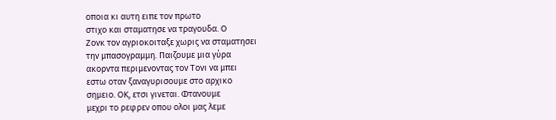οποια κι αυτη ειπε τον πρωτο
στιχο και σταματησε να τραγουδα. Ο
Ζονκ τον αγριοκοιταξε χωρις να σταματησει
την μπασογραμμη. Παιζουμε μια γύρα
ακορντα περιμενοντας τον Τονι να μπει
εστω οταν ξαναγυρισουμε στο αρχικο
σημειο. ΟΚ, ετσι γινεται. Φτανουμε
μεχρι το ρεφρεν οπου ολοι μας λεμε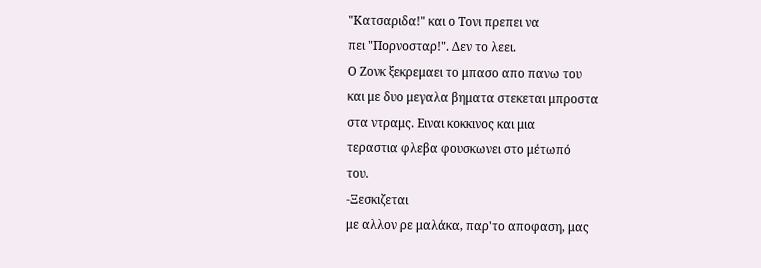"Κατσαριδα!" και ο Τονι πρεπει να
πει "Πορνοσταρ!". Δεν το λεει.
Ο Ζονκ ξεκρεμαει το μπασο απο πανω του
και με δυο μεγαλα βηματα στεκεται μπροστα
στα ντραμς. Ειναι κοκκινος και μια
τεραστια φλεβα φουσκωνει στο μέτωπό
του.
-Ξεσκιζεται
με αλλον ρε μαλάκα, παρ'το αποφαση, μας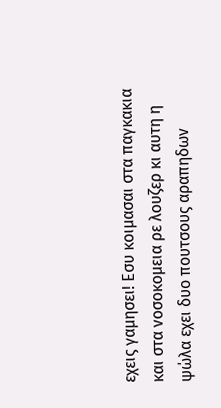εχεις γαμησει! Εσυ κοιμασαι στα παγκακια
και στα νοσοκομεια ρε λουζερ κι αυτη η
ψώλα εχει δυο πουτσους αραπηδων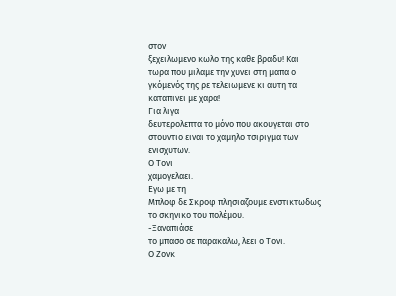στον
ξεχειλωμενο κωλο της καθε βραδυ! Και
τωρα που μιλαμε την χυνει στη μαπα ο
γκόμενός της ρε τελειωμενε κι αυτη τα
καταπινει με χαρα!
Για λιγα
δευτερολεπτα το μόνο που ακουγεται στο
στουντιο ειναι το χαμηλο τσιριγμα των
ενισχυτων.
Ο Τονι
χαμογελαει.
Εγω με τη
Μπλοφ δε Σκροφ πλησιαζουμε ενστικτωδως
το σκηνικο του πολέμου.
-Ξαναπιάσε
το μπασο σε παρακαλω, λεει ο Τονι.
Ο Ζονκ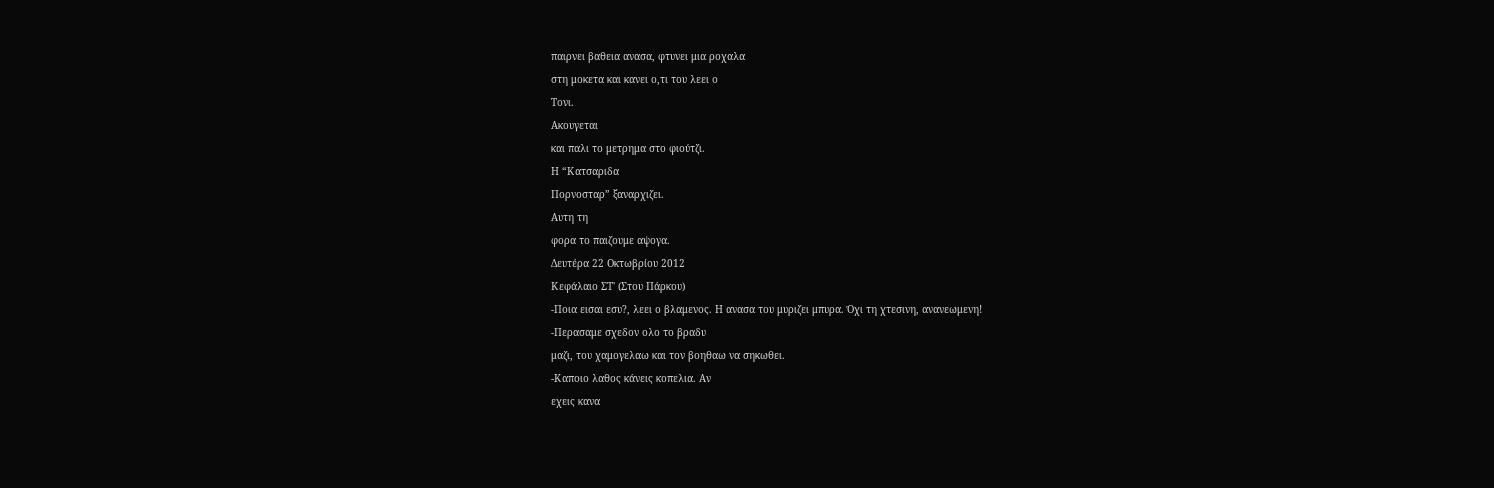παιρνει βαθεια ανασα, φτυνει μια ροχαλα
στη μοκετα και κανει ο,τι του λεει ο
Τονι.
Ακουγεται
και παλι το μετρημα στο φιούτζι.
Η “Κατσαριδα
Πορνοσταρ” ξαναρχιζει.
Αυτη τη
φορα το παιζουμε αψογα.
Δευτέρα 22 Οκτωβρίου 2012
Κεφάλαιο ΣΤ' (Στου Πάρκου)
-Ποια εισαι εσυ?, λεει ο βλαμενος. Η ανασα του μυριζει μπυρα. Όχι τη χτεσινη, ανανεωμενη!
-Περασαμε σχεδον ολο το βραδυ
μαζι, του χαμογελαω και τον βοηθαω να σηκωθει.
-Καποιο λαθος κάνεις κοπελια. Αν
εχεις κανα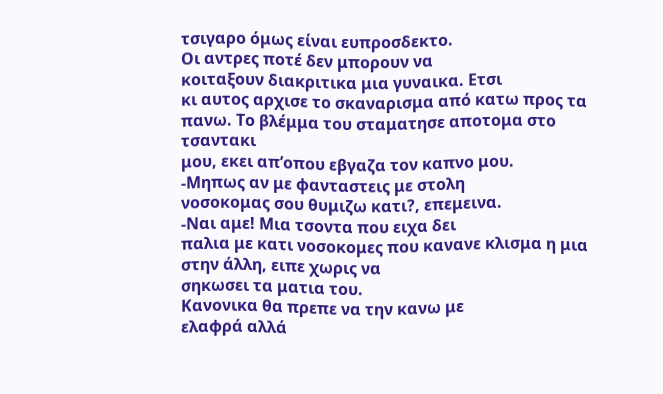τσιγαρο όμως είναι ευπροσδεκτο.
Οι αντρες ποτέ δεν μπορουν να
κοιταξουν διακριτικα μια γυναικα. Ετσι
κι αυτος αρχισε το σκαναρισμα από κατω προς τα πανω. Το βλέμμα του σταματησε αποτομα στο τσαντακι
μου, εκει απ’οπου εβγαζα τον καπνο μου.
-Μηπως αν με φανταστεις με στολη
νοσοκομας σου θυμιζω κατι?, επεμεινα.
-Ναι αμε! Μια τσοντα που ειχα δει
παλια με κατι νοσοκομες που κανανε κλισμα η μια στην άλλη, ειπε χωρις να
σηκωσει τα ματια του.
Κανονικα θα πρεπε να την κανω με
ελαφρά αλλά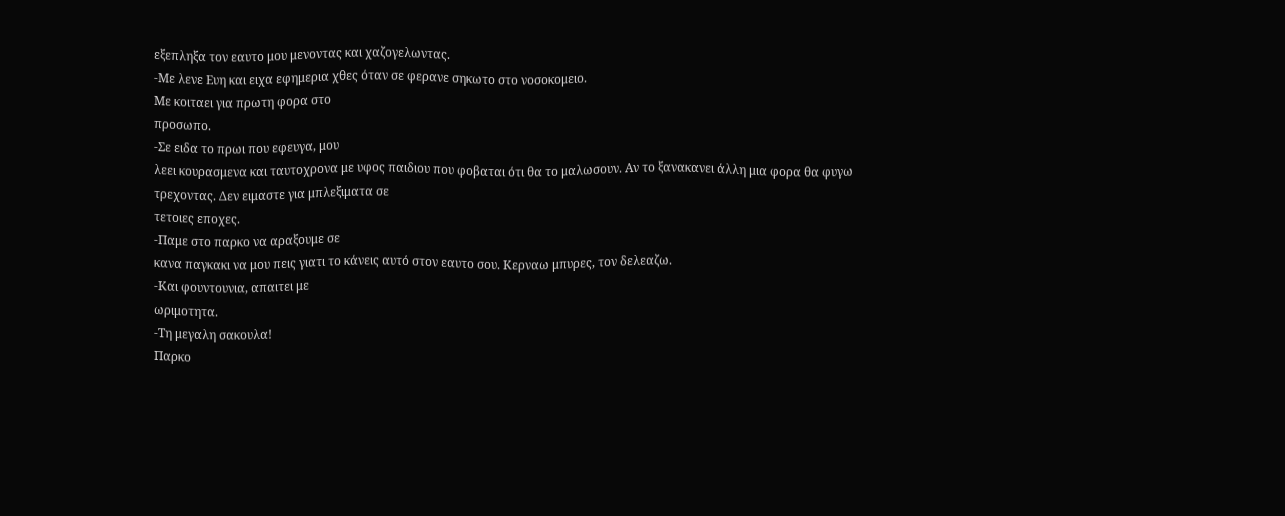εξεπληξα τον εαυτο μου μενοντας και χαζογελωντας.
-Με λενε Ευη και ειχα εφημερια χθες όταν σε φερανε σηκωτο στο νοσοκομειο.
Με κοιταει για πρωτη φορα στο
προσωπο.
-Σε ειδα το πρωι που εφευγα, μου
λεει κουρασμενα και ταυτοχρονα με υφος παιδιου που φοβαται ότι θα το μαλωσουν. Αν το ξανακανει άλλη μια φορα θα φυγω
τρεχοντας. Δεν ειμαστε για μπλεξιματα σε
τετοιες εποχες.
-Παμε στο παρκο να αραξουμε σε
κανα παγκακι να μου πεις γιατι το κάνεις αυτό στον εαυτο σου. Κερναω μπυρες, τον δελεαζω.
-Και φουντουνια, απαιτει με
ωριμοτητα.
-Τη μεγαλη σακουλα!
Παρκο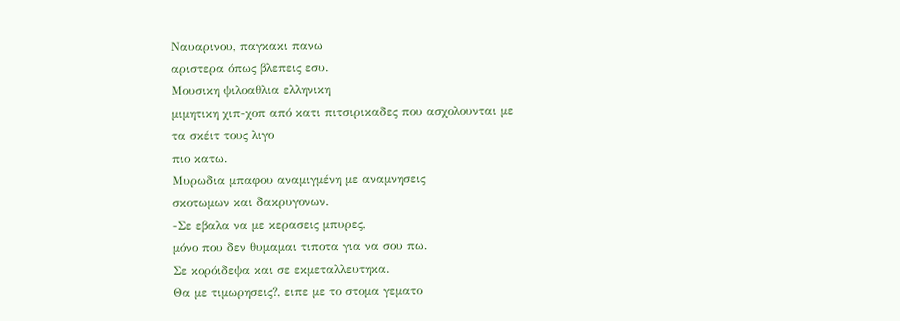Ναυαρινου, παγκακι πανω
αριστερα όπως βλεπεις εσυ.
Μουσικη ψιλοαθλια ελληνικη
μιμητικη χιπ-χοπ από κατι πιτσιρικαδες που ασχολουνται με τα σκέιτ τους λιγο
πιο κατω.
Μυρωδια μπαφου αναμιγμένη με αναμνησεις
σκοτωμων και δακρυγονων.
-Σε εβαλα να με κερασεις μπυρες,
μόνο που δεν θυμαμαι τιποτα για να σου πω.
Σε κορόιδεψα και σε εκμεταλλευτηκα.
Θα με τιμωρησεις?, ειπε με το στομα γεματο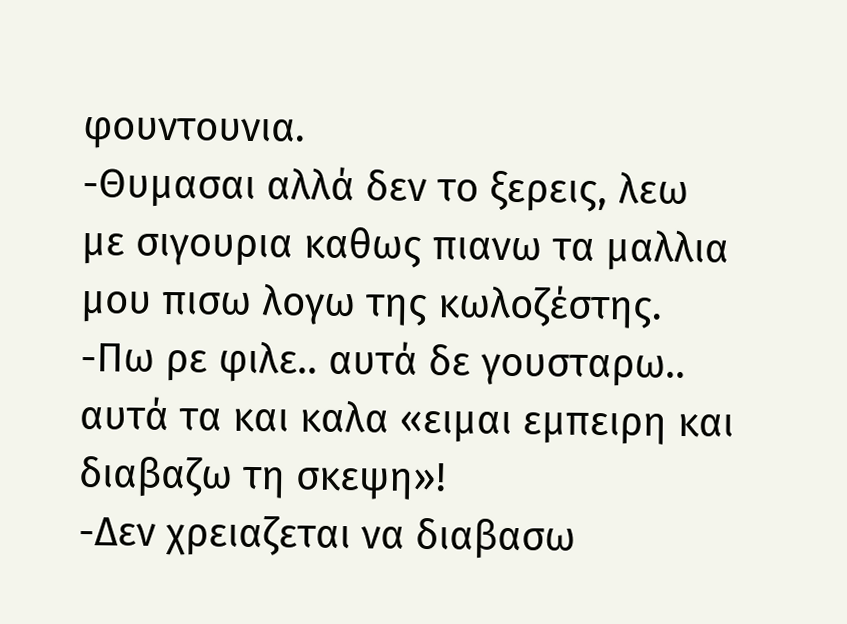φουντουνια.
-Θυμασαι αλλά δεν το ξερεις, λεω
με σιγουρια καθως πιανω τα μαλλια μου πισω λογω της κωλοζέστης.
-Πω ρε φιλε.. αυτά δε γουσταρω..
αυτά τα και καλα «ειμαι εμπειρη και διαβαζω τη σκεψη»!
-Δεν χρειαζεται να διαβασω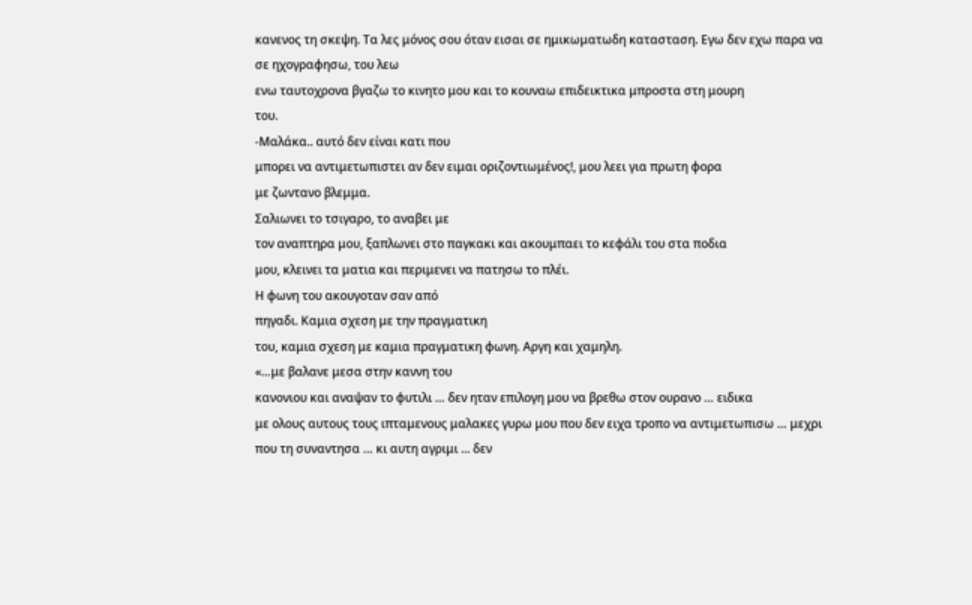κανενος τη σκεψη. Τα λες μόνος σου όταν εισαι σε ημικωματωδη κατασταση. Εγω δεν εχω παρα να σε ηχογραφησω, του λεω
ενω ταυτοχρονα βγαζω το κινητο μου και το κουναω επιδεικτικα μπροστα στη μουρη
του.
-Μαλάκα.. αυτό δεν είναι κατι που
μπορει να αντιμετωπιστει αν δεν ειμαι οριζοντιωμένος!, μου λεει για πρωτη φορα
με ζωντανο βλεμμα.
Σαλιωνει το τσιγαρο, το αναβει με
τον αναπτηρα μου, ξαπλωνει στο παγκακι και ακουμπαει το κεφάλι του στα ποδια
μου, κλεινει τα ματια και περιμενει να πατησω το πλέι.
Η φωνη του ακουγοταν σαν από
πηγαδι. Καμια σχεση με την πραγματικη
του, καμια σχεση με καμια πραγματικη φωνη. Αργη και χαμηλη.
«…με βαλανε μεσα στην καννη του
κανονιου και αναψαν το φυτιλι … δεν ηταν επιλογη μου να βρεθω στον ουρανο … ειδικα
με ολους αυτους τους ιπταμενους μαλακες γυρω μου που δεν ειχα τροπο να αντιμετωπισω … μεχρι
που τη συναντησα … κι αυτη αγριμι ... δεν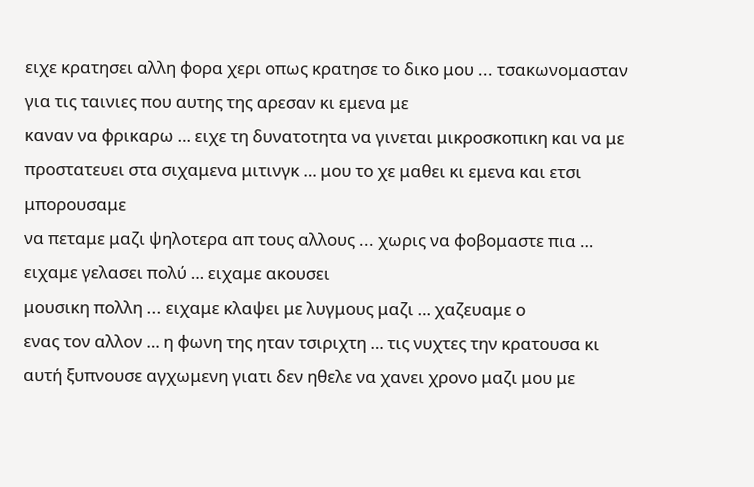ειχε κρατησει αλλη φορα χερι οπως κρατησε το δικο μου ... τσακωνομασταν για τις ταινιες που αυτης της αρεσαν κι εμενα με
καναν να φρικαρω … ειχε τη δυνατοτητα να γινεται μικροσκοπικη και να με
προστατευει στα σιχαμενα μιτινγκ … μου το χε μαθει κι εμενα και ετσι μπορουσαμε
να πεταμε μαζι ψηλοτερα απ τους αλλους ... χωρις να φοβομαστε πια … ειχαμε γελασει πολύ … ειχαμε ακουσει
μουσικη πολλη ... ειχαμε κλαψει με λυγμους μαζι … χαζευαμε ο
ενας τον αλλον … η φωνη της ηταν τσιριχτη … τις νυχτες την κρατουσα κι αυτή ξυπνουσε αγχωμενη γιατι δεν ηθελε να χανει χρονο μαζι μου με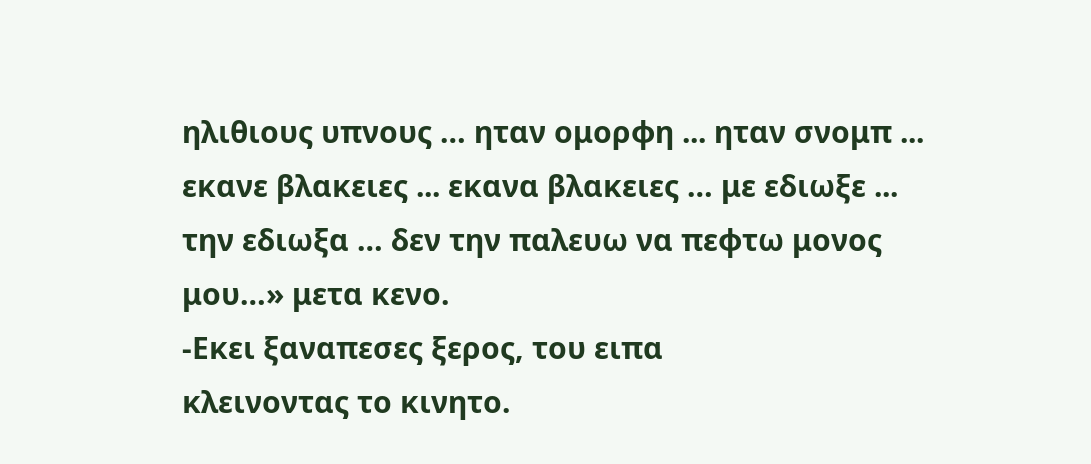ηλιθιους υπνους … ηταν ομορφη ... ηταν σνομπ ... εκανε βλακειες ... εκανα βλακειες … με εδιωξε ... την εδιωξα … δεν την παλευω να πεφτω μονος μου…» μετα κενο.
-Εκει ξαναπεσες ξερος, του ειπα
κλεινοντας το κινητο.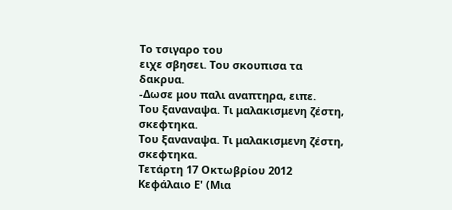Το τσιγαρο του
ειχε σβησει. Του σκουπισα τα
δακρυα.
-Δωσε μου παλι αναπτηρα, ειπε.
Του ξαναναψα. Τι μαλακισμενη ζέστη, σκεφτηκα.
Του ξαναναψα. Τι μαλακισμενη ζέστη, σκεφτηκα.
Τετάρτη 17 Οκτωβρίου 2012
Κεφάλαιο Ε' (Μια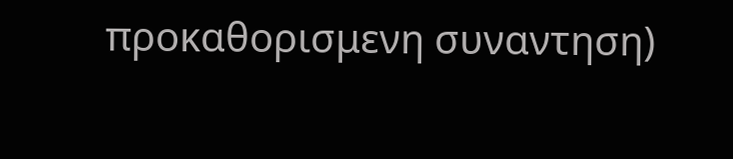προκαθορισμενη συναντηση)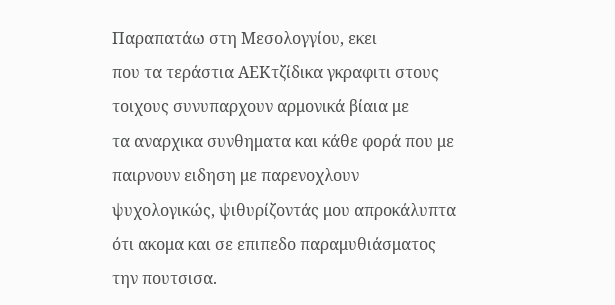Παραπατάω στη Μεσολογγίου, εκει
που τα τεράστια ΑΕΚτζίδικα γκραφιτι στους τοιχους συνυπαρχουν αρμονικά βίαια με
τα αναρχικα συνθηματα και κάθε φορά που με παιρνουν ειδηση με παρενοχλουν
ψυχολογικώς, ψιθυρίζοντάς μου απροκάλυπτα ότι ακομα και σε επιπεδο παραμυθιάσματος
την πουτσισα.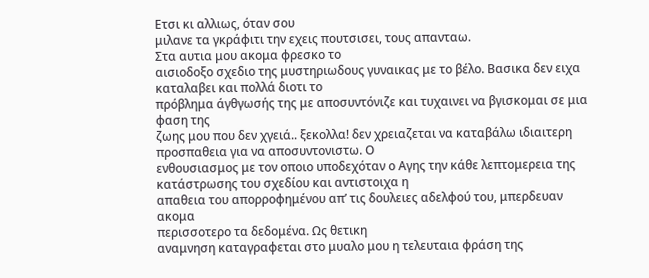Ετσι κι αλλιως, όταν σου
μιλανε τα γκράφιτι την εχεις πουτσισει, τους απανταω.
Στα αυτια μου ακομα φρεσκο το
αισιοδοξο σχεδιο της μυστηριωδους γυναικας με το βέλο. Βασικα δεν ειχα καταλαβει και πολλά διοτι το
πρόβλημα άγθγωσής της με αποσυντόνιζε και τυχαινει να βγισκομαι σε μια φαση της
ζωης μου που δεν χγειά.. ξεκολλα! δεν χρειαζεται να καταβάλω ιδιαιτερη
προσπαθεια για να αποσυντονιστω. Ο
ενθουσιασμος με τον οποιο υποδεχόταν ο Αγης την κάθε λεπτομερεια της κατάστρωσης του σχεδίου και αντιστοιχα η
απαθεια του απορροφημένου απ’ τις δουλειες αδελφού του, μπερδευαν ακομα
περισσοτερο τα δεδομένα. Ως θετικη
αναμνηση καταγραφεται στο μυαλο μου η τελευταια φράση της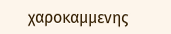χαροκαμμενης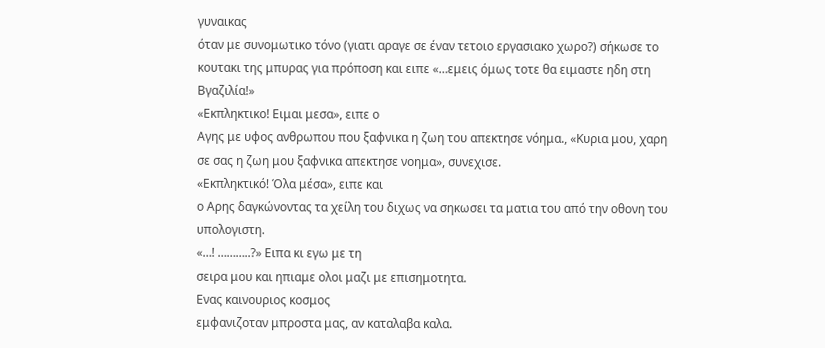γυναικας
όταν με συνομωτικο τόνο (γιατι αραγε σε έναν τετοιο εργασιακο χωρο?) σήκωσε το
κουτακι της μπυρας για πρόποση και ειπε «…εμεις όμως τοτε θα ειμαστε ηδη στη
Βγαζιλία!»
«Εκπληκτικο! Ειμαι μεσα», ειπε ο
Αγης με υφος ανθρωπου που ξαφνικα η ζωη του απεκτησε νόημα., «Κυρια μου, χαρη
σε σας η ζωη μου ξαφνικα απεκτησε νοημα», συνεχισε.
«Εκπληκτικό! Όλα μέσα», ειπε και
ο Αρης δαγκώνοντας τα χείλη του διχως να σηκωσει τα ματια του από την οθονη του
υπολογιστη.
«…! ………..?» Ειπα κι εγω με τη
σειρα μου και ηπιαμε ολοι μαζι με επισημοτητα.
Ενας καινουριος κοσμος
εμφανιζοταν μπροστα μας, αν καταλαβα καλα.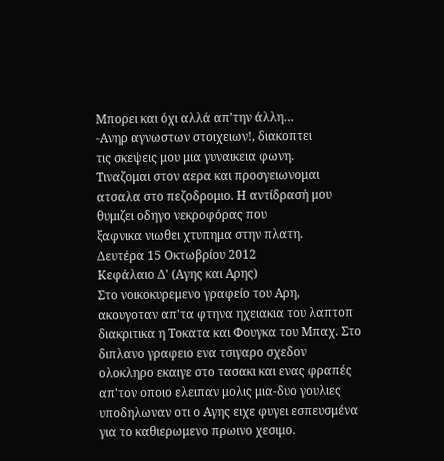Μπορει και όχι αλλά απ’την άλλη…
-Ανηρ αγνωστων στοιχειων!, διακοπτει
τις σκεψεις μου μια γυναικεια φωνη.
Τιναζομαι στον αερα και προσγειωνομαι ατσαλα στο πεζοδρομιο. Η αντίδρασή μου θυμιζει οδηγο νεκροφόρας που
ξαφνικα νιωθει χτυπημα στην πλατη.
Δευτέρα 15 Οκτωβρίου 2012
Κεφάλαιο Δ' (Αγης και Αρης)
Στο νοικοκυρεμενο γραφείο του Αρη, ακουγοταν απ'τα φτηνα ηχειακια του λαπτοπ διακριτικα η Τοκατα και Φουγκα του Μπαχ. Στο διπλανο γραφειο ενα τσιγαρο σχεδον ολοκληρο εκαιγε στο τασακι και ενας φραπές απ'τον οποιο ελειπαν μολις μια-δυο γουλιες υποδηλωναν οτι ο Αγης ειχε φυγει εσπευσμένα για το καθιερωμενο πρωινο χεσιμο.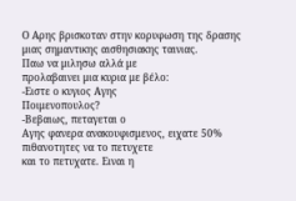Ο Αρης βρισκοταν στην κορυφωση της δρασης μιας σημαντικης αισθησιακης ταινιας.
Παω να μιλησω αλλά με
προλαβαινει μια κυρια με βέλο:
-Ειστε ο κυγιος Αγης
Ποιμενοπουλος?
-Βεβαιως, πεταγεται ο
Αγης φανερα ανακουφισμενος, ειχατε 50% πιθανοτητες να το πετυχετε
και το πετυχατε. Ειναι η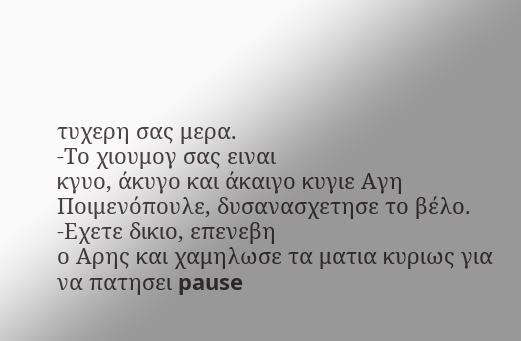τυχερη σας μερα.
-Το χιουμογ σας ειναι
κγυο, άκυγο και άκαιγο κυγιε Αγη
Ποιμενόπουλε, δυσανασχετησε το βέλο.
-Εχετε δικιο, επενεβη
ο Αρης και χαμηλωσε τα ματια κυριως για
να πατησει pause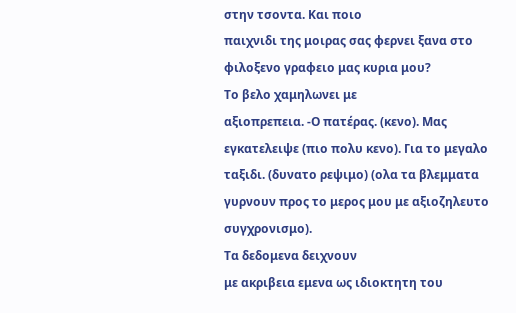στην τσοντα. Και ποιο
παιχνιδι της μοιρας σας φερνει ξανα στο
φιλοξενο γραφειο μας κυρια μου?
Το βελο χαμηλωνει με
αξιοπρεπεια. -Ο πατέρας. (κενο). Μας
εγκατελειψε (πιο πολυ κενο). Για το μεγαλο
ταξιδι. (δυνατο ρεψιμο) (ολα τα βλεμματα
γυρνουν προς το μερος μου με αξιοζηλευτο
συγχρονισμο).
Τα δεδομενα δειχνουν
με ακριβεια εμενα ως ιδιοκτητη του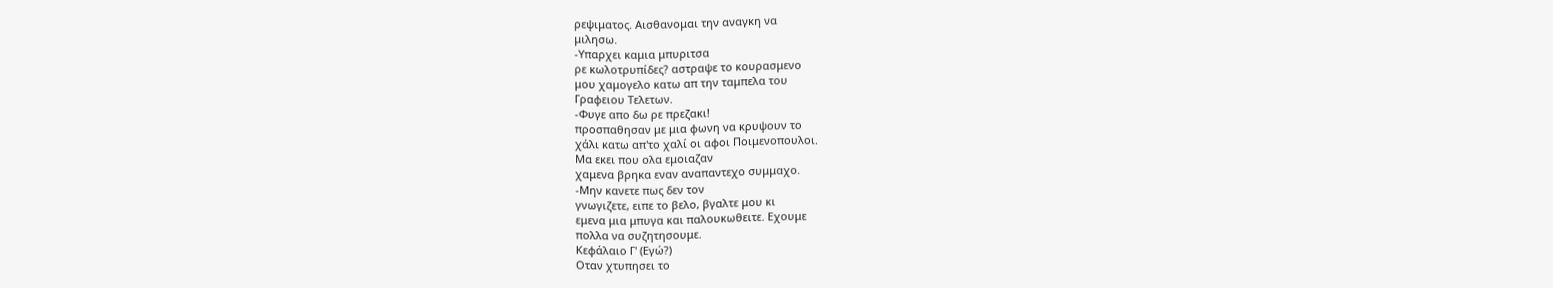ρεψιματος. Αισθανομαι την αναγκη να
μιλησω.
-Υπαρχει καμια μπυριτσα
ρε κωλοτρυπίδες? αστραψε το κουρασμενο
μου χαμογελο κατω απ την ταμπελα του
Γραφειου Τελετων.
-Φυγε απο δω ρε πρεζακι!
προσπαθησαν με μια φωνη να κρυψουν το
χάλι κατω απ'το χαλί οι αφοι Ποιμενοπουλοι.
Μα εκει που ολα εμοιαζαν
χαμενα βρηκα εναν αναπαντεχο συμμαχο.
-Μην κανετε πως δεν τον
γνωγιζετε, ειπε το βελο, βγαλτε μου κι
εμενα μια μπυγα και παλουκωθειτε. Εχουμε
πολλα να συζητησουμε.
Κεφάλαιο Γ' (Εγώ?)
Οταν χτυπησει το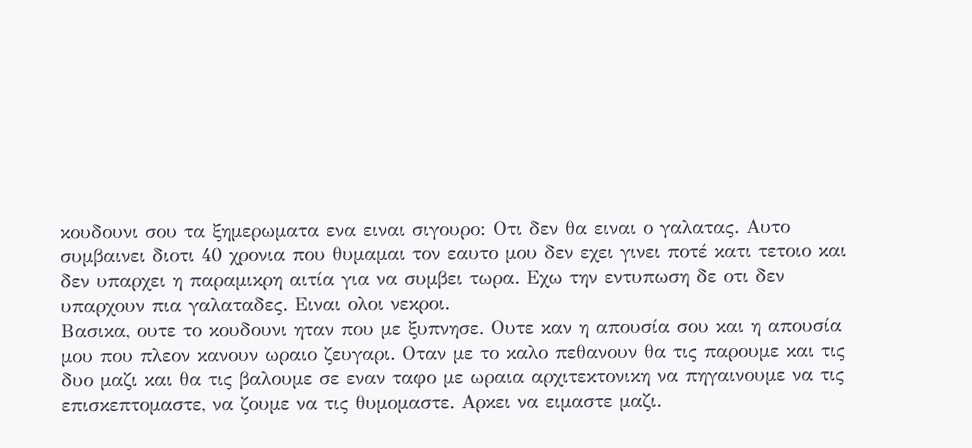κουδουνι σου τα ξημερωματα ενα ειναι σιγουρο: Οτι δεν θα ειναι ο γαλατας. Αυτο συμβαινει διοτι 40 χρονια που θυμαμαι τον εαυτο μου δεν εχει γινει ποτέ κατι τετοιο και δεν υπαρχει η παραμικρη αιτία για να συμβει τωρα. Εχω την εντυπωση δε οτι δεν υπαρχουν πια γαλαταδες. Ειναι ολοι νεκροι.
Βασικα, ουτε το κουδουνι ηταν που με ξυπνησε. Ουτε καν η απουσία σου και η απουσία μου που πλεον κανουν ωραιο ζευγαρι. Οταν με το καλο πεθανουν θα τις παρουμε και τις δυο μαζι και θα τις βαλουμε σε εναν ταφο με ωραια αρχιτεκτονικη να πηγαινουμε να τις επισκεπτομαστε, να ζουμε να τις θυμομαστε. Αρκει να ειμαστε μαζι.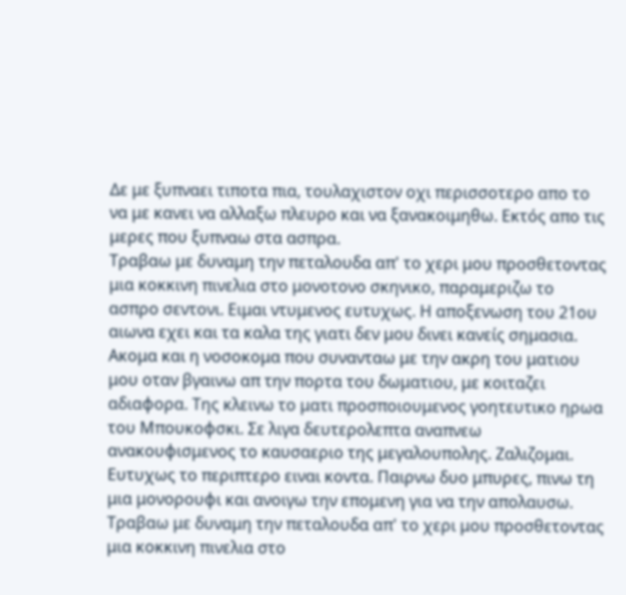Δε με ξυπναει τιποτα πια, τουλαχιστον οχι περισσοτερο απο το να με κανει να αλλαξω πλευρο και να ξανακοιμηθω. Εκτός απο τις μερες που ξυπναω στα ασπρα.
Τραβαω με δυναμη την πεταλουδα απ' το χερι μου προσθετοντας μια κοκκινη πινελια στο μονοτονο σκηνικο, παραμεριζω το ασπρο σεντονι. Ειμαι ντυμενος ευτυχως. Η αποξενωση του 21ου αιωνα εχει και τα καλα της γιατι δεν μου δινει κανείς σημασια. Ακομα και η νοσοκομα που συνανταω με την ακρη του ματιου μου οταν βγαινω απ την πορτα του δωματιου, με κοιταζει αδιαφορα. Της κλεινω το ματι προσποιουμενος γοητευτικο ηρωα του Μπουκοφσκι. Σε λιγα δευτερολεπτα αναπνεω ανακουφισμενος το καυσαεριο της μεγαλουπολης. Ζαλιζομαι. Ευτυχως το περιπτερο ειναι κοντα. Παιρνω δυο μπυρες, πινω τη μια μονορουφι και ανοιγω την επομενη για να την απολαυσω.
Τραβαω με δυναμη την πεταλουδα απ' το χερι μου προσθετοντας μια κοκκινη πινελια στο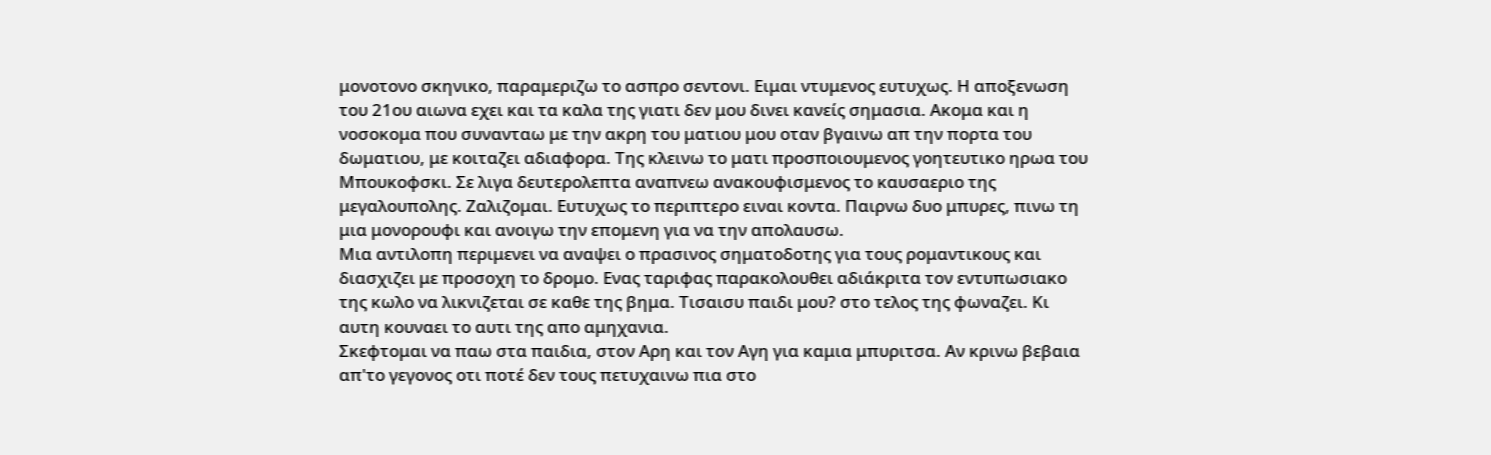μονοτονο σκηνικο, παραμεριζω το ασπρο σεντονι. Ειμαι ντυμενος ευτυχως. Η αποξενωση του 21ου αιωνα εχει και τα καλα της γιατι δεν μου δινει κανείς σημασια. Ακομα και η νοσοκομα που συνανταω με την ακρη του ματιου μου οταν βγαινω απ την πορτα του δωματιου, με κοιταζει αδιαφορα. Της κλεινω το ματι προσποιουμενος γοητευτικο ηρωα του Μπουκοφσκι. Σε λιγα δευτερολεπτα αναπνεω ανακουφισμενος το καυσαεριο της μεγαλουπολης. Ζαλιζομαι. Ευτυχως το περιπτερο ειναι κοντα. Παιρνω δυο μπυρες, πινω τη μια μονορουφι και ανοιγω την επομενη για να την απολαυσω.
Μια αντιλοπη περιμενει να αναψει ο πρασινος σηματοδοτης για τους ρομαντικους και διασχιζει με προσοχη το δρομο. Ενας ταριφας παρακολουθει αδιάκριτα τον εντυπωσιακο της κωλο να λικνιζεται σε καθε της βημα. Τισαισυ παιδι μου? στο τελος της φωναζει. Κι αυτη κουναει το αυτι της απο αμηχανια.
Σκεφτομαι να παω στα παιδια, στον Αρη και τον Αγη για καμια μπυριτσα. Αν κρινω βεβαια απ'το γεγονος οτι ποτέ δεν τους πετυχαινω πια στο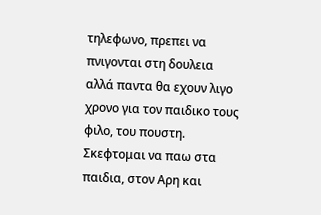τηλεφωνο, πρεπει να πνιγονται στη δουλεια αλλά παντα θα εχουν λιγο χρονο για τον παιδικο τους φιλο, του πουστη.
Σκεφτομαι να παω στα παιδια, στον Αρη και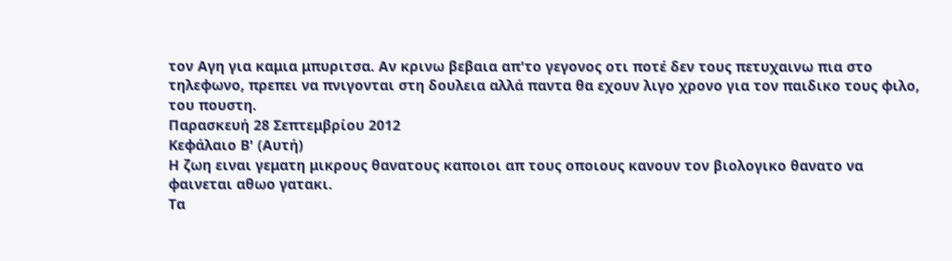τον Αγη για καμια μπυριτσα. Αν κρινω βεβαια απ'το γεγονος οτι ποτέ δεν τους πετυχαινω πια στο τηλεφωνο, πρεπει να πνιγονται στη δουλεια αλλά παντα θα εχουν λιγο χρονο για τον παιδικο τους φιλο, του πουστη.
Παρασκευή 28 Σεπτεμβρίου 2012
Κεφάλαιο Β' (Αυτή)
Η ζωη ειναι γεματη μικρους θανατους καποιοι απ τους οποιους κανουν τον βιολογικο θανατο να φαινεται αθωο γατακι.
Τα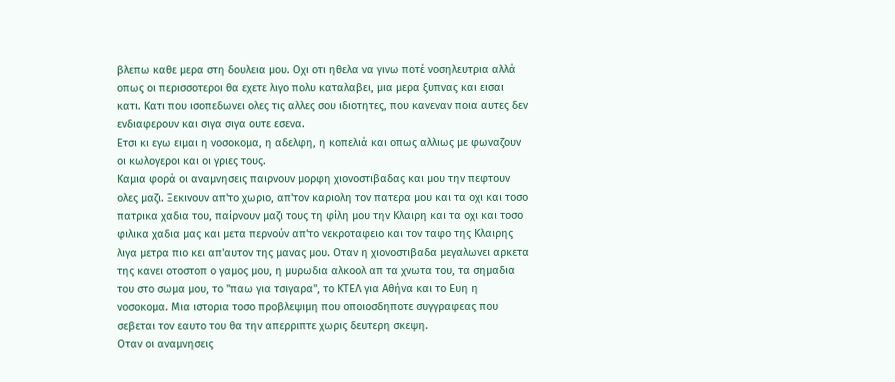βλεπω καθε μερα στη δουλεια μου. Οχι οτι ηθελα να γινω ποτέ νοσηλευτρια αλλά οπως οι περισσοτεροι θα εχετε λιγο πολυ καταλαβει, μια μερα ξυπνας και εισαι κατι. Κατι που ισοπεδωνει ολες τις αλλες σου ιδιοτητες, που κανεναν ποια αυτες δεν ενδιαφερουν και σιγα σιγα ουτε εσενα.
Ετσι κι εγω ειμαι η νοσοκομα, η αδελφη, η κοπελιά και οπως αλλιως με φωναζουν οι κωλογεροι και οι γριες τους.
Καμια φορά οι αναμνησεις παιρνουν μορφη χιονοστιβαδας και μου την πεφτουν ολες μαζι. Ξεκινουν απ'το χωριο, απ'τον καριολη τον πατερα μου και τα οχι και τοσο πατρικα χαδια του, παίρνουν μαζι τους τη φίλη μου την Κλαιρη και τα οχι και τοσο φιλικα χαδια μας και μετα περνούν απ'το νεκροταφειο και τον ταφο της Κλαιρης λιγα μετρα πιο κει απ'αυτον της μανας μου. Οταν η χιονοστιβαδα μεγαλωνει αρκετα
της κανει οτοστοπ ο γαμος μου, η μυρωδια αλκοολ απ τα χνωτα του, τα σημαδια του στο σωμα μου, το "παω για τσιγαρα", το ΚΤΕΛ για Αθήνα και το Ευη η νοσοκομα. Μια ιστορια τοσο προβλεψιμη που οποιοσδηποτε συγγραφεας που σεβεται τον εαυτο του θα την απερριπτε χωρις δευτερη σκεψη.
Οταν οι αναμνησεις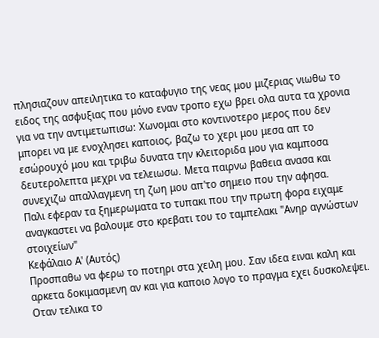πλησιαζουν απειλητικα το καταφυγιο της νεας μου μιζεριας νιωθω το ειδος της ασφυξιας που μόνο εναν τροπο εχω βρει ολα αυτα τα χρονια για να την αντιμετωπισω: Χωνομαι στο κοντινοτερο μερος που δεν μπορει να με ενοχλησει καποιος, βαζω το χερι μου μεσα απ το εσώρουχό μου και τριβω δυνατα την κλειτοριδα μου για καμποσα δευτερολεπτα μεχρι να τελειωσω. Μετα παιρνω βαθεια ανασα και συνεχιζω απαλλαγμενη τη ζωη μου απ'το σημειο που την αφησα.
Παλι εφεραν τα ξημερωματα το τυπακι που την πρωτη φορα ειχαμε αναγκαστει να βαλουμε στο κρεβατι του το ταμπελακι "Ανηρ αγνώστων στοιχείων"
Κεφάλαιο Α' (Αυτός)
Προσπαθω να φερω το ποτηρι στα χειλη μου. Σαν ιδεα ειναι καλη και αρκετα δοκιμασμενη αν και για καποιο λογο το πραγμα εχει δυσκολεψει.
Οταν τελικα το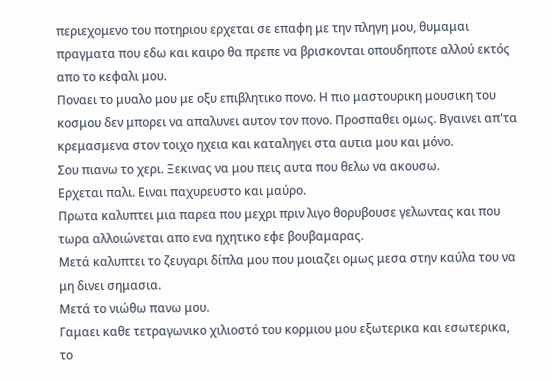περιεχομενο του ποτηριου ερχεται σε επαφη με την πληγη μου, θυμαμαι πραγματα που εδω και καιρο θα πρεπε να βρισκονται οπουδηποτε αλλού εκτός απο το κεφαλι μου.
Ποναει το μυαλο μου με οξυ επιβλητικο πονο. Η πιο μαστουρικη μουσικη του κοσμου δεν μπορει να απαλυνει αυτον τον πονο. Προσπαθει ομως. Βγαινει απ'τα κρεμασμενα στον τοιχο ηχεια και καταληγει στα αυτια μου και μόνο.
Σου πιανω το χερι. Ξεκινας να μου πεις αυτα που θελω να ακουσω.
Ερχεται παλι. Ειναι παχυρευστο και μαύρο.
Πρωτα καλυπτει μια παρεα που μεχρι πριν λιγο θορυβουσε γελωντας και που τωρα αλλοιώνεται απο ενα ηχητικο εφε βουβαμαρας.
Μετά καλυπτει το ζευγαρι δίπλα μου που μοιαζει ομως μεσα στην καύλα του να μη δινει σημασια.
Μετά το νιώθω πανω μου.
Γαμαει καθε τετραγωνικο χιλιοστό του κορμιου μου εξωτερικα και εσωτερικα, το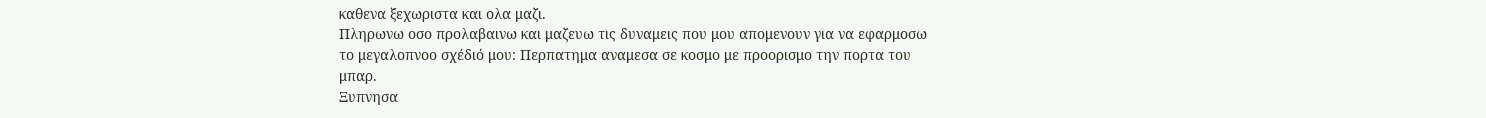καθενα ξεχωριστα και ολα μαζι.
Πληρωνω οσο προλαβαινω και μαζευω τις δυναμεις που μου απομενουν για να εφαρμοσω το μεγαλοπνοο σχέδιό μου: Περπατημα αναμεσα σε κοσμο με προορισμο την πορτα του μπαρ.
Ξυπνησα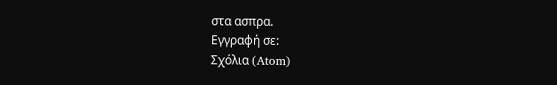στα ασπρα.
Εγγραφή σε:
Σχόλια (Atom)